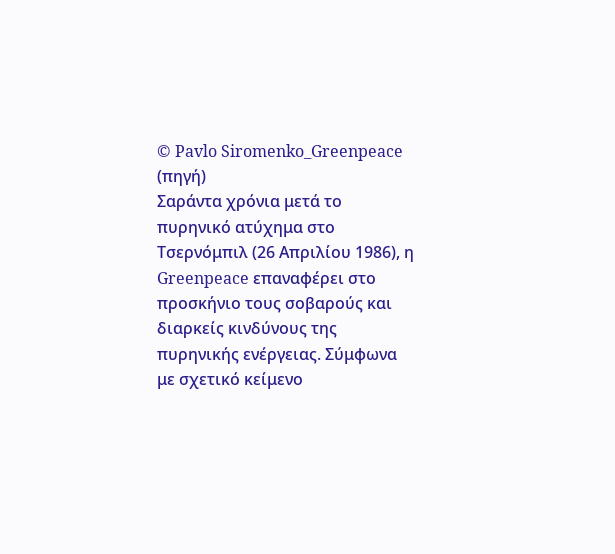© Pavlo Siromenko_Greenpeace (πηγή)
Σαράντα χρόνια μετά το πυρηνικό ατύχημα στο Τσερνόμπιλ (26 Απριλίου 1986), η Greenpeace επαναφέρει στο προσκήνιο τους σοβαρούς και διαρκείς κινδύνους της πυρηνικής ενέργειας. Σύμφωνα με σχετικό κείμενο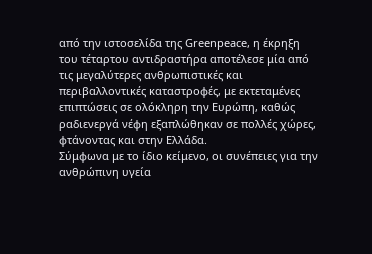από την ιστοσελίδα της Greenpeace, η έκρηξη του τέταρτου αντιδραστήρα αποτέλεσε μία από τις μεγαλύτερες ανθρωπιστικές και περιβαλλοντικές καταστροφές, με εκτεταμένες επιπτώσεις σε ολόκληρη την Ευρώπη, καθώς ραδιενεργά νέφη εξαπλώθηκαν σε πολλές χώρες, φτάνοντας και στην Ελλάδα.
Σύμφωνα με το ίδιο κείμενο, οι συνέπειες για την ανθρώπινη υγεία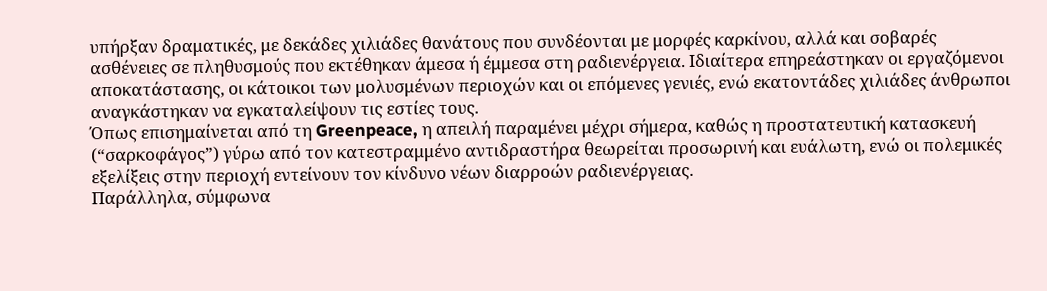υπήρξαν δραματικές, με δεκάδες χιλιάδες θανάτους που συνδέονται με μορφές καρκίνου, αλλά και σοβαρές ασθένειες σε πληθυσμούς που εκτέθηκαν άμεσα ή έμμεσα στη ραδιενέργεια. Ιδιαίτερα επηρεάστηκαν οι εργαζόμενοι αποκατάστασης, οι κάτοικοι των μολυσμένων περιοχών και οι επόμενες γενιές, ενώ εκατοντάδες χιλιάδες άνθρωποι αναγκάστηκαν να εγκαταλείψουν τις εστίες τους.
Όπως επισημαίνεται από τη Greenpeace, η απειλή παραμένει μέχρι σήμερα, καθώς η προστατευτική κατασκευή (“σαρκοφάγος”) γύρω από τον κατεστραμμένο αντιδραστήρα θεωρείται προσωρινή και ευάλωτη, ενώ οι πολεμικές εξελίξεις στην περιοχή εντείνουν τον κίνδυνο νέων διαρροών ραδιενέργειας.
Παράλληλα, σύμφωνα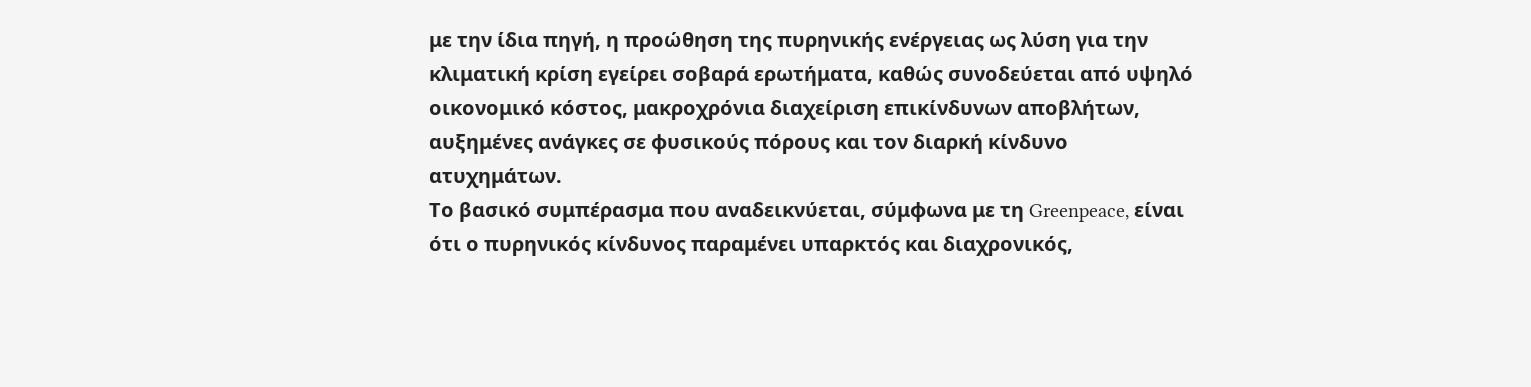με την ίδια πηγή, η προώθηση της πυρηνικής ενέργειας ως λύση για την κλιματική κρίση εγείρει σοβαρά ερωτήματα, καθώς συνοδεύεται από υψηλό οικονομικό κόστος, μακροχρόνια διαχείριση επικίνδυνων αποβλήτων, αυξημένες ανάγκες σε φυσικούς πόρους και τον διαρκή κίνδυνο ατυχημάτων.
Το βασικό συμπέρασμα που αναδεικνύεται, σύμφωνα με τη Greenpeace, είναι ότι ο πυρηνικός κίνδυνος παραμένει υπαρκτός και διαχρονικός,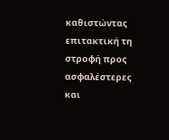καθιστώντας επιτακτική τη στροφή προς ασφαλέστερες και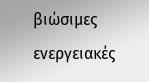βιώσιμες ενεργειακές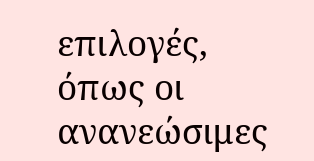επιλογές, όπως οι ανανεώσιμες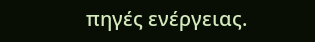πηγές ενέργειας.